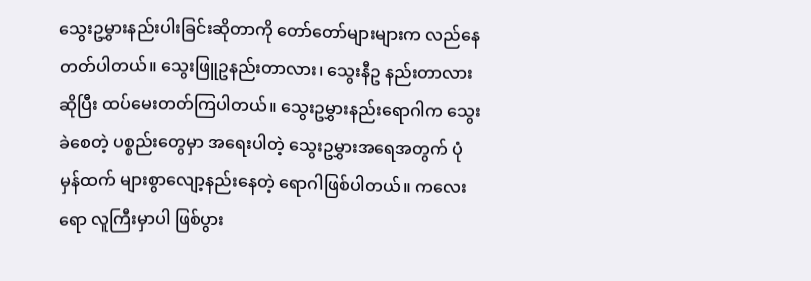သွေးဥမွှားနည်းပါးခြင်းဆိုတာကို တော်တော်များများက လည်နေတတ်ပါတယ်။ သွေးဖြူဥနည်းတာလား၊ သွေးနီဥ နည်းတာလားဆိုပြီး ထပ်မေးတတ်ကြပါတယ်။ သွေးဥမွှားနည်းရောဂါက သွေးခဲစေတဲ့ ပစ္စည်းတွေမှာ အရေးပါတဲ့ သွေးဥမွှားအရေအတွက် ပုံမှန်ထက် များစွာလျော့နည်းနေတဲ့ ရောဂါဖြစ်ပါတယ်။ ကလေးရော လူကြီးမှာပါ ဖြစ်ပွား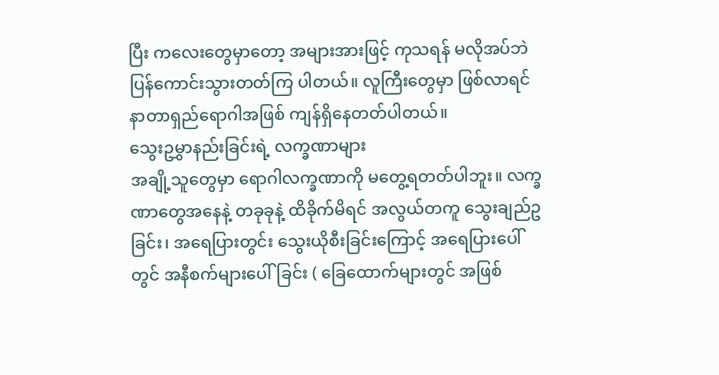ပြီး ကလေးတွေမှာတော့ အများအားဖြင့် ကုသရန် မလိုအပ်ဘဲ ပြန်ကောင်းသွားတတ်ကြ ပါတယ်။ လူကြီးတွေမှာ ဖြစ်လာရင် နာတာရှည်ရောဂါအဖြစ် ကျန်ရှိနေတတ်ပါတယ်။
သွေးဥမွှာနည်းခြင်းရဲ့ လက္ခဏာများ
အချို့သူတွေမှာ ရောဂါလက္ခဏာကို မတွေ့ရတတ်ပါဘူး။ လက္ခဏာတွေအနေနဲ့ တခုခုနဲ့ ထိခိုက်မိရင် အလွယ်တကူ သွေးချည်ဥခြင်း၊ အရေပြားတွင်း သွေးယိုစီးခြင်းကြောင့် အရေပြားပေါ်တွင် အနီစက်များပေါ်ခြင်း ( ခြေထောက်များတွင် အဖြစ်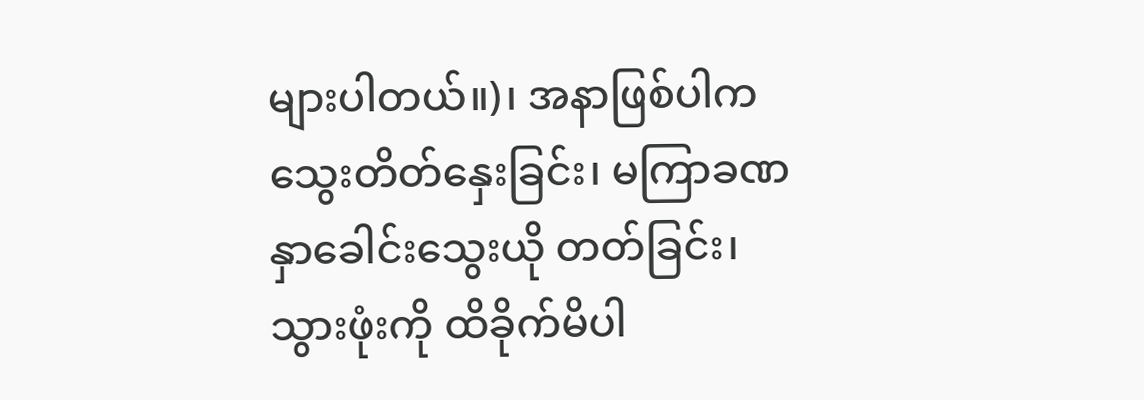များပါတယ်။)၊ အနာဖြစ်ပါက သွေးတိတ်နှေးခြင်း၊ မကြာခဏ နှာခေါင်းသွေးယို တတ်ခြင်း၊ သွားဖုံးကို ထိခိုက်မိပါ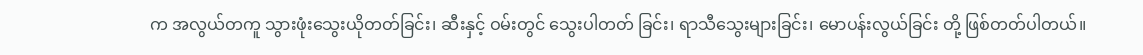က အလွယ်တကူ သွားဖုံးသွေးယိုတတ်ခြင်း၊ ဆီးနှင့် ဝမ်းတွင် သွေးပါတတ် ခြင်း၊ ရာသီသွေးများခြင်း၊ မောပန်းလွယ်ခြင်း တို့ ဖြစ်တတ်ပါတယ်။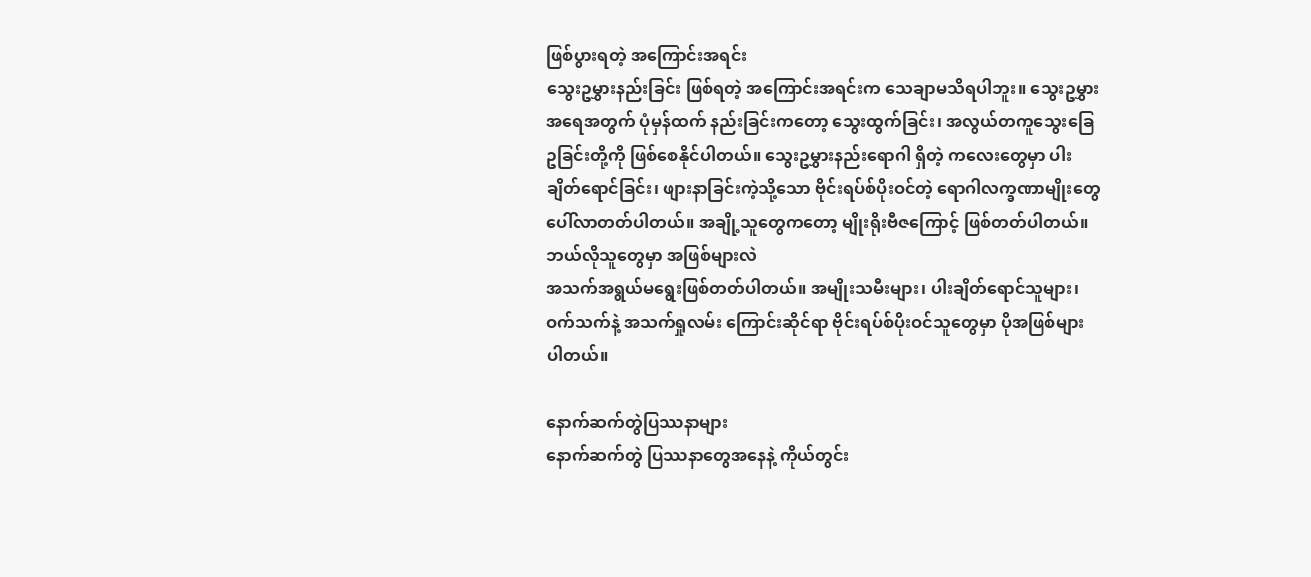ဖြစ်ပွားရတဲ့ အကြောင်းအရင်း
သွေးဥမွှားနည်းခြင်း ဖြစ်ရတဲ့ အကြောင်းအရင်းက သေချာမသိရပါဘူး။ သွေးဥမွှားအရေအတွက် ပုံမှန်ထက် နည်းခြင်းကတော့ သွေးထွက်ခြင်း၊ အလွယ်တကူသွေးခြေဥခြင်းတို့ကို ဖြစ်စေနိုင်ပါတယ်။ သွေးဥမွှားနည်းရောဂါ ရှိတဲ့ ကလေးတွေမှာ ပါးချိတ်ရောင်ခြင်း၊ ဖျားနာခြင်းကဲ့သို့သော ဗိုင်းရပ်စ်ပိုးဝင်တဲ့ ရောဂါလက္ခဏာမျိုးတွေ ပေါ်လာတတ်ပါတယ်။ အချို့သူတွေကတော့ မျိုးရိုးဗီဇကြောင့် ဖြစ်တတ်ပါတယ်။
ဘယ်လိုသူတွေမှာ အဖြစ်များလဲ
အသက်အရွယ်မရွေးဖြစ်တတ်ပါတယ်။ အမျိုးသမီးများ၊ ပါးချိတ်ရောင်သူများ၊ ဝက်သက်နဲ့ အသက်ရှုလမ်း ကြောင်းဆိုင်ရာ ဗိုင်းရပ်စ်ပိုးဝင်သူတွေမှာ ပိုအဖြစ်များပါတယ်။

နောက်ဆက်တွဲပြဿနာများ
နောက်ဆက်တွဲ ပြဿနာတွေအနေနဲ့ ကိုယ်တွင်း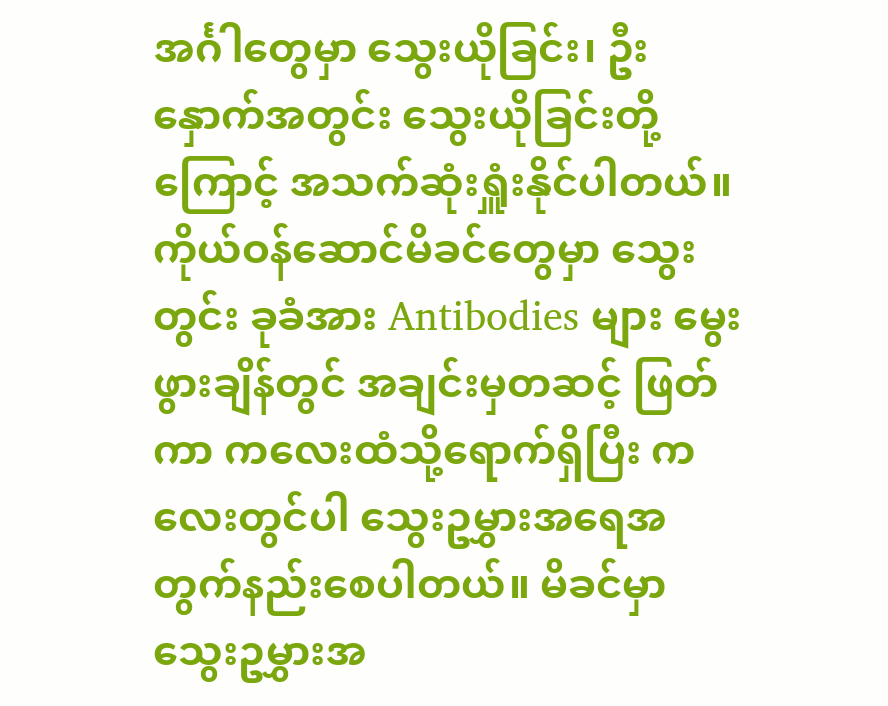အင်္ဂါတွေမှာ သွေးယိုခြင်း၊ ဦးနှောက်အတွင်း သွေးယိုခြင်းတို့ကြောင့် အသက်ဆုံးရှူံးနိုင်ပါတယ်။ ကိုယ်ဝန်ဆောင်မိခင်တွေမှာ သွေးတွင်း ခုခံအား Antibodies များ မွေးဖွားချိန်တွင် အချင်းမှတဆင့် ဖြတ်ကာ ကလေးထံသို့ရောက်ရှိပြီး ကလေးတွင်ပါ သွေးဥမွှားအရေအတွက်နည်းစေပါတယ်။ မိခင်မှာ သွေးဥမွှားအ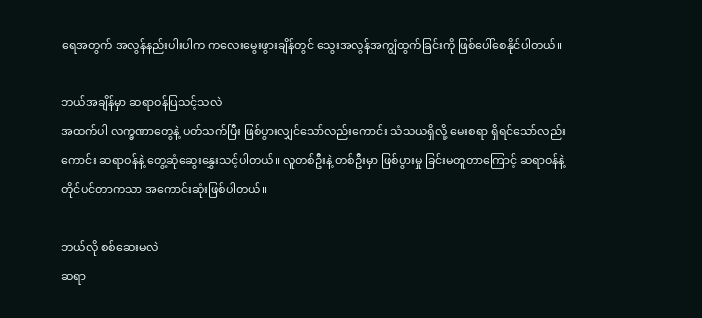ရေအတွက် အလွန်နည်းပါးပါက ကလေးမွေးဖွားချိန်တွင် သွေးအလွန်အကျွံထွက်ခြင်းကို ဖြစ်ပေါ်စေနိုင်ပါတယ်။

ဘယ်အချိန်မှာ ဆရာဝန်ပြသင့်သလဲ
အထက်ပါ လက္ခဏာတွေနဲ့ ပတ်သက်ပြီး ဖြစ်ပွားလျှင်သော်လည်းကောင်း သံသယရှိလို့ မေးစရာ ရှိရင်သော်လည်းကောင်း ဆရာဝန်နဲ့ တွေ့ဆုံဆွေးနွှေးသင့်ပါတယ်။ လူတစ်ဦးနဲ့ တစ်ဦးမှာ ဖြစ်ပွားမှု ခြင်းမတူတာကြောင့် ဆရာဝန်နဲ့ တိုင်ပင်တာကသာ အကောင်းဆုံးဖြစ်ပါတယ်။

ဘယ်လို စစ်ဆေးမလဲ
ဆရာ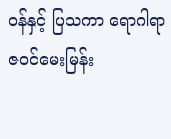ဝန်နှင့် ပြသကာ ရောဂါရာဇဝင်မေးမြန်း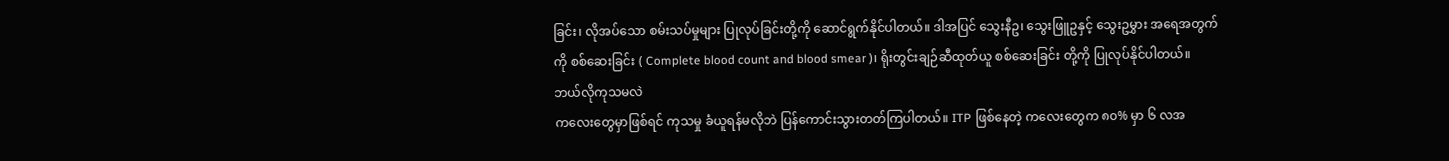ခြင်း၊ လိုအပ်သော စမ်းသပ်မှုများ ပြုလုပ်ခြင်းတို့ကို ဆောင်ရွက်နိုင်ပါတယ်။ ဒါအပြင် သွေးနီဥ၊ သွေးဖြူဥနှင့် သွေးဥမွှား အရေအတွက်ကို စစ်ဆေးခြင်း ( Complete blood count and blood smear )၊ ရိုးတွင်းချဉ်ဆီထုတ်ယူ စစ်ဆေးခြင်း တို့ကို ပြုလုပ်နိုင်ပါတယ်။
ဘယ်လိုကုသမလဲ
ကလေးတွေမှာဖြစ်ရင် ကုသမှု ခံယူရန်မလိုဘဲ ပြန်ကောင်းသွားတတ်ကြပါတယ်။ ITP ဖြစ်နေတဲ့ ကလေးတွေက ၈၀% မှာ ၆ လအ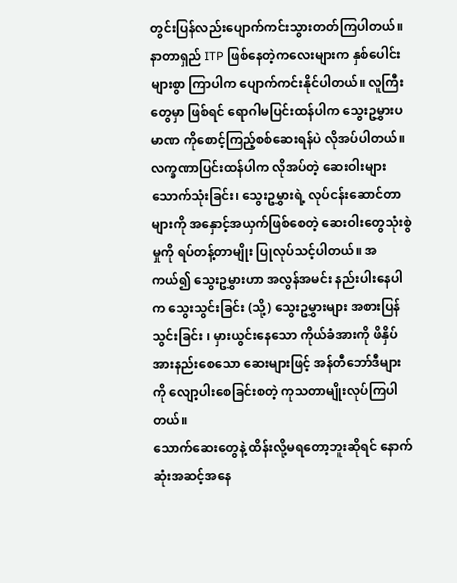တွင်းပြန်လည်းပျောက်ကင်းသွားတတ်ကြပါတယ်။ နာတာရှည် ITP ဖြစ်နေတဲ့ကလေးများက နှစ်ပေါင်းများစွာ ကြာပါက ပျောက်ကင်းနိုင်ပါတယ်။ လူကြီးတွေမှာ ဖြစ်ရင် ရောဂါမပြင်းထန်ပါက သွေးဥမွှားပမာဏ ကိုစောင့်ကြည့်စစ်ဆေးရန်ပဲ လိုအပ်ပါတယ်။ လက္ခဏာပြင်းထန်ပါက လိုအပ်တဲ့ ဆေးဝါးများသောက်သုံးခြင်း၊ သွေးဥမွှားရဲ့ လုပ်ငန်းဆောင်တာများကို အနှောင့်အယှက်ဖြစ်စေတဲ့ ဆေးဝါးတွေသုံးစွဲမှုကို ရပ်တန့်တာမျိုး ပြုလုပ်သင့်ပါတယ်။ အကယ်၍ သွေးဥမွှားဟာ အလွန်အမင်း နည်းပါးနေပါက သွေးသွင်းခြင်း (သို့) သွေးဥမွှားများ အစားပြန်သွင်းခြင်း ၊ မှားယွင်းနေသော ကိုယ်ခံအားကို ဖိနှိပ်အားနည်းစေသော ဆေးများဖြင့် အန်တီဘော်ဒီများကို လျော့ပါးစေခြင်းစတဲ့ ကုသတာမျိုးလုပ်ကြပါတယ်။
သောက်ဆေးတွေနဲ့ ထိန်းလို့မရတော့ဘူးဆိုရင် နောက်ဆုံးအဆင့်အနေ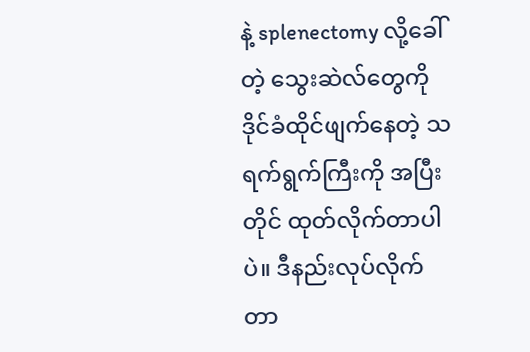နဲ့ splenectomy လို့ခေါ်တဲ့ သွေးဆဲလ်တွေကို ဒိုင်ခံထိုင်ဖျက်နေတဲ့ သရက်ရွက်ကြီးကို အပြီးတိုင် ထုတ်လိုက်တာပါပဲ။ ဒီနည်းလုပ်လိုက်တာ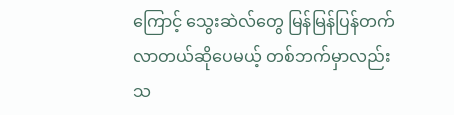ကြောင့် သွေးဆဲလ်တွေ မြန်မြန်ပြန်တက်လာတယ်ဆိုပေမယ့် တစ်ဘက်မှာလည်း သ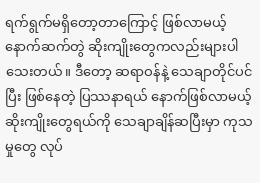ရက်ရွက်မရှိတော့တာကြောင့် ဖြစ်လာမယ့် နောက်ဆက်တွဲ ဆိုးကျိုးတွေကလည်းများပါသေးတယ်။ ဒီတော့ ဆရာဝန်နဲ့ သေချာတိုင်ပင်ပြီး ဖြစ်နေတဲ့ ပြဿနာရယ် နောက်ဖြစ်လာမယ့် ဆိုးကျိုးတွေရယ်ကို သေချာချိန်ဆပြီးမှာ ကုသမှုတွေ လုပ်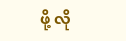ဖို့ လို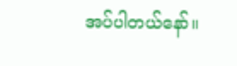အပ်ပါတယ်နော်။